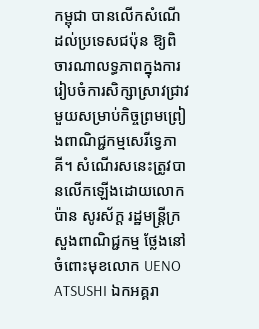កម្ពុជា បានលើកសំណើដល់ប្រទេសជប៉ុន ឱ្យពិចារណាលទ្ធភាពក្នុងការរៀបចំការសិក្សាស្រាវជ្រាវមួយសម្រាប់កិច្ចព្រមព្រៀងពាណិជ្ជកម្មសេរីទ្វេភាគី។ សំណើរសនេះត្រូវបានលើកឡើងដោយលោក ប៉ាន សូរស័ក្ត រដ្ឋមន្ត្រីក្រសួងពាណិជ្ជកម្ម ថ្លែងនៅចំពោះមុខលោក UENO ATSUSHI ឯកអគ្គរា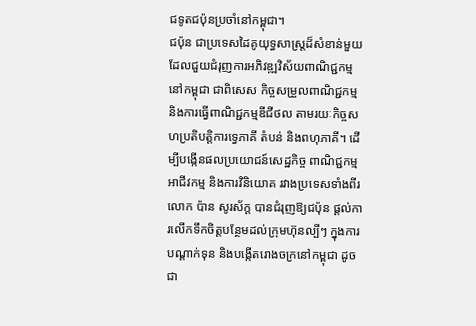ជទូតជប៉ុនប្រចាំនៅកម្ពុជា។
ជប៉ុន ជាប្រទេសដៃគូយុទ្ធសាស្ត្រដ៏សំខាន់មួយ ដែលជួយជំរុញការអភិវឌ្ឍវិស័យពាណិជ្ជកម្មនៅកម្ពុជា ជាពិសេស កិច្ចសម្រួលពាណិជ្ជកម្ម និងការធ្វើពាណិជ្ជកម្មឌីជីថល តាមរយៈកិច្ចសហប្រតិបត្តិការទ្វេភាគី តំបន់ និងពហុភាគី។ ដើម្បីបង្កើនផលប្រយោជន៍សេដ្ឋកិច្ច ពាណិជ្ជកម្ម អាជីវកម្ម និងការវិនិយោគ រវាងប្រទេសទាំងពីរ លោក ប៉ាន សូរស័ក្ត បានជំរុញឱ្យជប៉ុន ផ្តល់ការលើកទឹកចិត្តបន្ថែមដល់ក្រុមហ៊ុនល្បីៗ ក្នុងការបណ្តាក់ទុន និងបង្កើតរោងចក្រនៅកម្ពុជា ដូចជា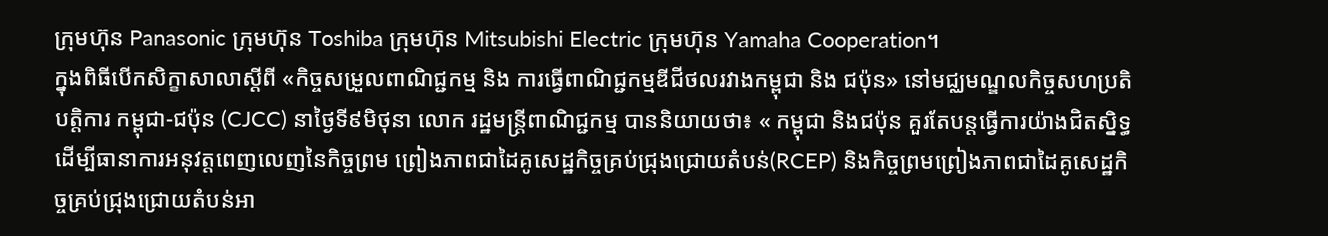ក្រុមហ៊ុន Panasonic ក្រុមហ៊ុន Toshiba ក្រុមហ៊ុន Mitsubishi Electric ក្រុមហ៊ុន Yamaha Cooperation។
ក្នុងពិធីបើកសិក្ខាសាលាស្ដីពី «កិច្ចសម្រួលពាណិជ្ជកម្ម និង ការធ្វើពាណិជ្ជកម្មឌីជីថលរវាងកម្ពុជា និង ជប៉ុន» នៅមជ្ឈមណ្ឌលកិច្ចសហប្រតិបត្តិការ កម្ពុជា-ជប៉ុន (CJCC) នាថ្ងៃទី៩មិថុនា លោក រដ្ឋមន្រ្តីពាណិជ្ជកម្ម បាននិយាយថា៖ « កម្ពុជា និងជប៉ុន គួរតែបន្តធ្វើការយ៉ាងជិតស្និទ្ធ ដើម្បីធានាការអនុវត្តពេញលេញនៃកិច្ចព្រម ព្រៀងភាពជាដៃគូសេដ្ឋកិច្ចគ្រប់ជ្រុងជ្រោយតំបន់(RCEP) និងកិច្ចព្រមព្រៀងភាពជាដៃគូសេដ្ឋកិច្ចគ្រប់ជ្រុងជ្រោយតំបន់អា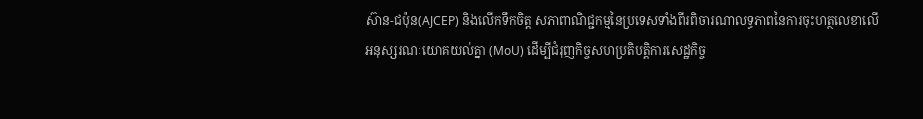ស៊ាន-ជប៉ុន(AJCEP) និងលើកទឹកចិត្ត សភាពាណិជ្ជកម្មនៃប្រទេសទាំងពីរពិចារណាលទ្ធភាពនៃការចុះហត្ថលេខាលើអនុស្សរណៈយោគយល់គ្នា (MoU) ដើម្បីជំរុញកិច្ចសហប្រតិបត្តិការសេដ្ឋកិច្ច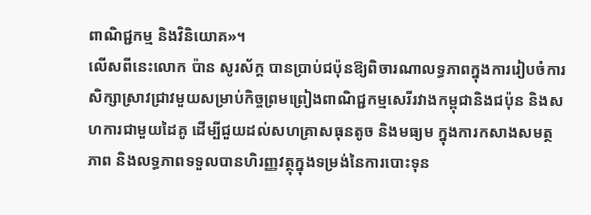ពាណិជ្ជកម្ម និងវិនិយោគ»។
លើសពីនេះលោក ប៉ាន សូរស័ក្ត បានប្រាប់ជប៉ុនឱ្យពិចារណាលទ្ធភាពក្នុងការរៀបចំការសិក្សាស្រាវជ្រាវមួយសម្រាប់កិច្ចព្រមព្រៀងពាណិជ្ជកម្មសេរីរវាងកម្ពុជានិងជប៉ុន និងសហការជាមួយដៃគូ ដើម្បីជួយដល់សហគ្រាសធុនតូច និងមធ្យម ក្នុងការកសាងសមត្ថភាព និងលទ្ធភាពទទួលបានហិរញ្ញវត្ថុក្នុងទម្រង់នៃការបោះទុន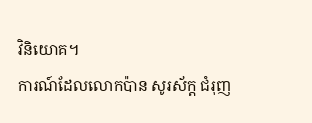វិនិយោគ។
ការណ៍ដែលលោកប៉ាន សូរស័ក្ត ជំរុញ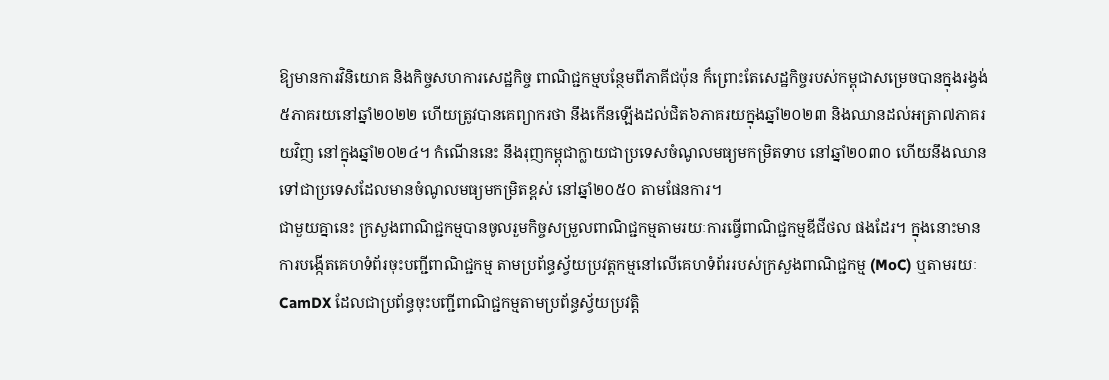ឱ្យមានការវិនិយោគ និងកិច្ចសហការសេដ្ឋកិច្ច ពាណិជ្ជកម្មបន្ថែមពីភាគីជប៉ុន ក៏ព្រោះតែសេដ្ឋកិច្ចរបស់កម្ពុជាសម្រេចបានក្នុងរង្វង់៥ភាគរយនៅឆ្នាំ២០២២ ហើយត្រូវបានគេព្យាករថា នឹងកើនឡើងដល់ជិត៦ភាគរយក្នុងឆ្នាំ២០២៣ និងឈានដល់អត្រា៧ភាគរយវិញ នៅក្នុងឆ្នាំ២០២៤។ កំណើននេះ នឹងរុញកម្ពុជាក្លាយជាប្រទេសចំណូលមធ្យមកម្រិតទាប នៅឆ្នាំ២០៣០ ហើយនឹងឈានទៅជាប្រទេសដែលមានចំណូលមធ្យមកម្រិតខ្ពស់ នៅឆ្នាំ២០៥០ តាមផែនការ។
ជាមួយគ្នានេះ ក្រសួងពាណិជ្ជកម្មបានចូលរួមកិច្ចសម្រួលពាណិជ្ជកម្មតាមរយៈការធ្វើពាណិជ្ជកម្មឌីជីថល ផងដែរ។ ក្នុងនោះមានការបង្កើតគេហទំព័រចុះបញ្ជីពាណិជ្ជកម្ម តាមប្រព័ន្ធស្វ័យប្រវត្តកម្មនៅលើគេហទំព័ររបស់ក្រសួងពាណិជ្ជកម្ម (MoC) ឬតាមរយៈ CamDX ដែលជាប្រព័ន្ធចុះបញ្ជីពាណិជ្ជកម្មតាមប្រព័ន្ធស្វ័យប្រវត្តិ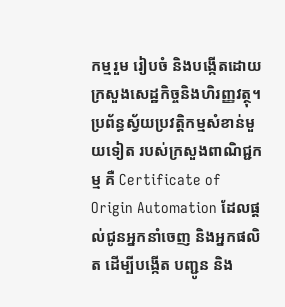កម្មរួម រៀបចំ និងបង្កើតដោយក្រសួងសេដ្ឋកិច្ចនិងហិរញ្ញវត្ថុ។ ប្រព័ន្ធស្វ័យប្រវត្តិកម្មសំខាន់មួយទៀត របស់ក្រសួងពាណិជ្ជកម្ម គឺ Certificate of Origin Automation ដែលផ្តល់ជូនអ្នកនាំចេញ និងអ្នកផលិត ដើម្បីបង្កើត បញ្ជូន និង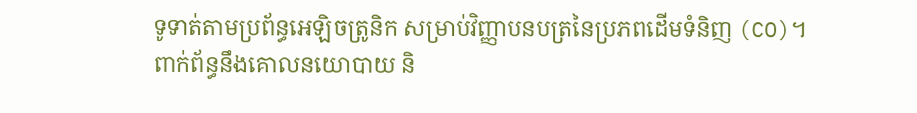ទូទាត់តាមប្រព័ន្ធអេឡិចត្រូនិក សម្រាប់វិញ្ញាបនបត្រនៃប្រភពដើមទំនិញ (CO)។
ពាក់ព័ន្ធនឹងគោលនយោបាយ និ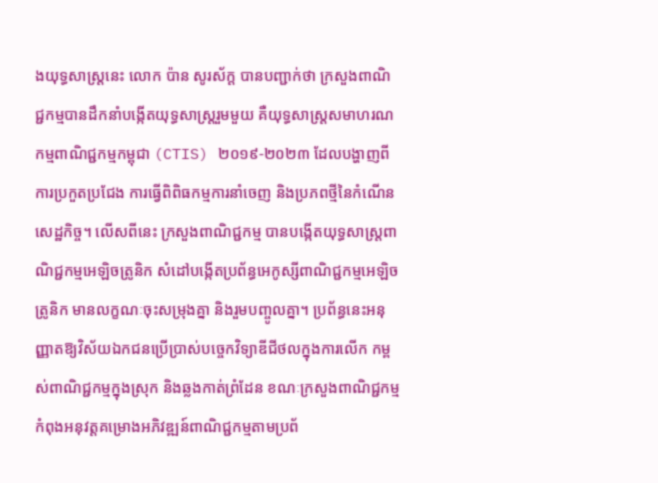ងយុទ្ធសាស្ត្រនេះ លោក ប៉ាន សូរស័ក្ត បានបញ្ជាក់ថា ក្រសួងពាណិជ្ជកម្មបានដឹកនាំបង្កើតយុទ្ធសាស្ត្ររួមមួយ គឺយុទ្ធសាស្ត្រសមាហរណកម្មពាណិជ្ជកម្មកម្ពុជា (CTIS) ២០១៩-២០២៣ ដែលបង្ហាញពីការប្រកួតប្រជែង ការធ្វើពិពិធកម្មការនាំចេញ និងប្រភពថ្មីនៃកំណើនសេដ្ឋកិច្ច។ លើសពីនេះ ក្រសួងពាណិជ្ជកម្ម បានបង្កើតយុទ្ធសាស្ត្រពាណិជ្ជកម្មអេឡិចត្រូនិក សំដៅបង្កើតប្រព័ន្ធអេកូស្សីពាណិជ្ជកម្មអេឡិចត្រូនិក មានលក្ខណៈចុះសម្រុងគ្នា និងរួមបញ្ចូលគ្នា។ ប្រព័ន្ធនេះអនុញ្ញាតឱ្យវិស័យឯកជនប្រើប្រាស់បច្ចេកវិទ្យាឌីជីថលក្នុងការលើក កម្ពស់ពាណិជ្ជកម្មក្នុងស្រុក និងឆ្លងកាត់ព្រំដែន ខណៈក្រសួងពាណិជ្ជកម្ម កំពុងអនុវត្តគម្រោងអភិវឌ្ឍន៍ពាណិជ្ជកម្មតាមប្រព័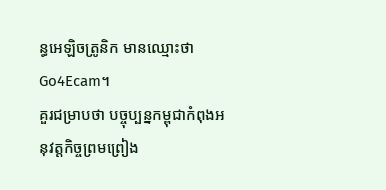ន្ធអេឡិចត្រូនិក មានឈ្មោះថា Go4Ecam។
គួរជម្រាបថា បច្ចុប្បន្នកម្ពុជាកំពុងអនុវត្តកិច្ចព្រមព្រៀង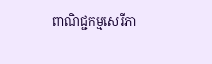ពាណិជ្ជកម្មសេរីភា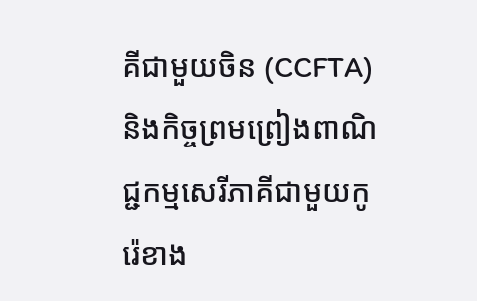គីជាមួយចិន (CCFTA) និងកិច្ចព្រមព្រៀងពាណិជ្ជកម្មសេរីភាគីជាមួយកូរ៉េខាង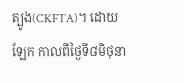ត្បូង(CKFTA)។ ដោយឡែក កាលពីថ្ងៃទី៨មិថុនា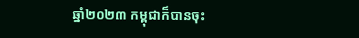ឆ្នាំ២០២៣ កម្ពុជាក៏បានចុះ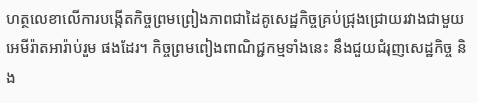ហត្ថលេខាលើការបង្កើតកិច្ចព្រមព្រៀងភាពជាដៃគូសេដ្ឋកិច្ចគ្រប់ជ្រុងជ្រោយរវាងជាមួយអេមីរ៉ាតអារ៉ាប់រួម ផងដែរ។ កិច្ចព្រមពៀងពាណិជ្ជកម្មទាំងនេះ នឹងជួយជំរុញសេដ្ឋកិច្ច និង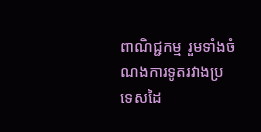ពាណិជ្ជកម្ម រួមទាំងចំណងការទូតរវាងប្រទេសដៃ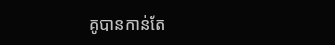គូបានកាន់តែ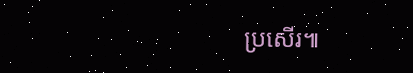ប្រសើរ៕